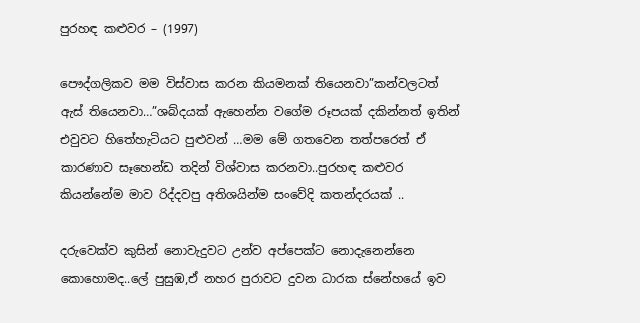පුරහඳ කළුවර – (1997)

පෞද්ගලිකව මම විස්වාස කරන කියමනක් තියෙනවා”කන්වලටත් ඇස් තියෙනවා…”ශබ්දයක් ඇහෙන්න වගේම රූපයක් දකින්නත් ඉතින් එවුවට හිතේහැටියට පුළුවන් …මම මේ ගතවෙන තත්පරෙත් ඒ කාරණාව සෑහෙන්ඩ තදින් විශ්වාස කරනවා..පුරහඳ කළුවර කියන්නේම මාව රිද්දවපු අතිශයින්ම සංවේදි කතන්දරයක් ..

දරුවෙක්ව කුසින් නොවැදුවට උන්ව අප්පෙක්ට නොදැනෙන්නෙ කොහොමද..ලේ පුසුඹ,ඒ නහර පුරාවට දුවන ධාරක ස්නේහයේ ඉව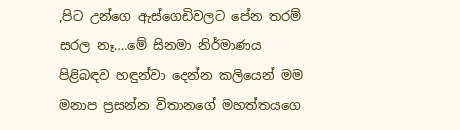,පිට උන්ගෙ ඇස්ගෙඩිවලට පේන තරම් සරල නෑ….මේ සිනමා නිර්මාණය පිළිබඳව හඳුන්වා දෙන්න කලියෙන් මම මනාප ප්‍රසන්න විතානගේ මහත්තයගෙ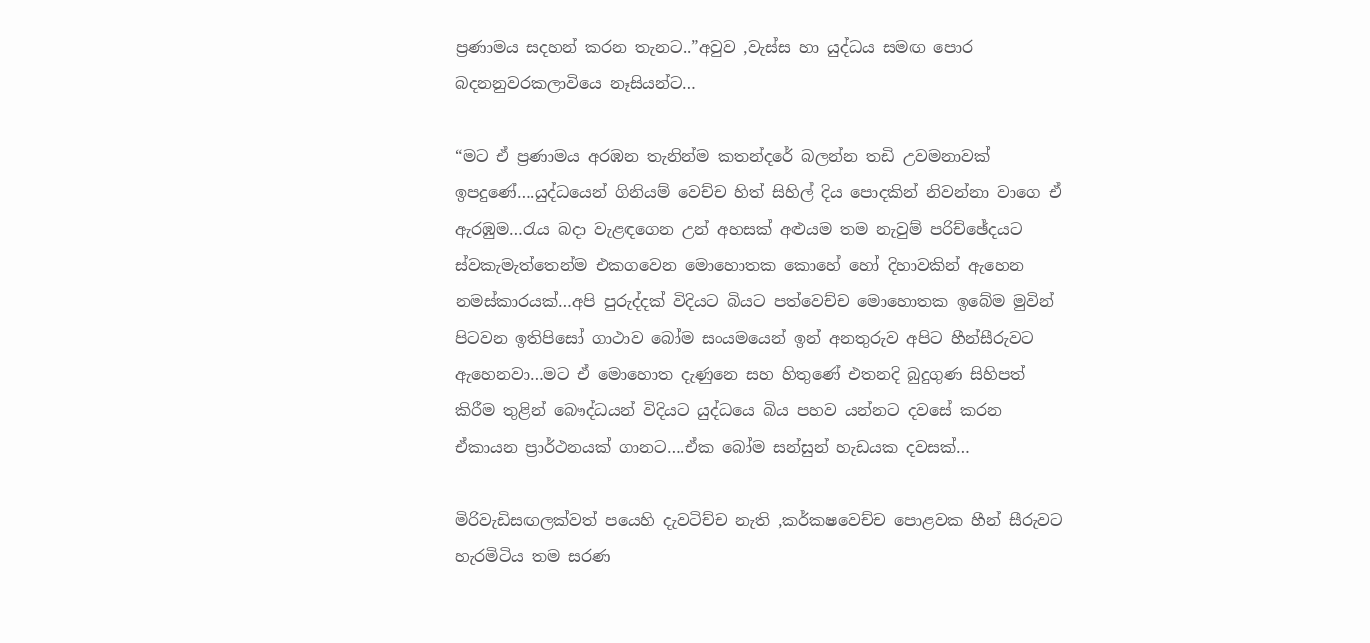ප්‍රණාමය සදහන් කරන තැනට..”අවුව ,වැස්ස හා යුද්ධය සමඟ පොර බදනනුවරකලාවියෙ නෑසියන්ට…

“මට ඒ ප්‍රණාමය අරඹන තැනින්ම කතන්දරේ බලන්න තඩි උවමනාවක් ඉපදුණේ….යුද්ධයෙන් ගිනියම් වෙච්ච හිත් සිහිල් දිය පොදකින් නිවන්නා වාගෙ ඒ ඇරඹුම…රැය බදා වැළඳගෙන උන් අහසක් අළුයම තම නැවුම් පරිච්ඡේදයට ස්වකැමැත්තෙන්ම එකගවෙන මොහොතක කොහේ හෝ දිහාවකින් ඇහෙන නමස්කාරයක්…අපි පුරුද්දක් විදියට බියට පත්වෙච්ච මොහොතක ඉබේම මුවින් පිටවන ඉතිපිසෝ ගාථාව බෝම සංයමයෙන් ඉන් අනතුරුව අපිට හීන්සීරුවට ඇහෙනවා…මට ඒ මොහොත දැණුනෙ සහ හිතුණේ එතනදි බුදුගුණ සිහිපත් කිරීම තුළින් බෞද්ධයන් විදියට යුද්ධයෙ බිය පහව යන්නට දවසේ කරන ඒකායන ප්‍රාර්ථනයක් ගානට….ඒක බෝම සන්සුන් හැඩයක දවසක්…

මිරිවැඩිසඟලක්වත් පයෙහි දැවටිච්ච නැති ,කර්කෂවෙච්ච පොළවක හීන් සීරුවට හැරමිටිය තම සරණ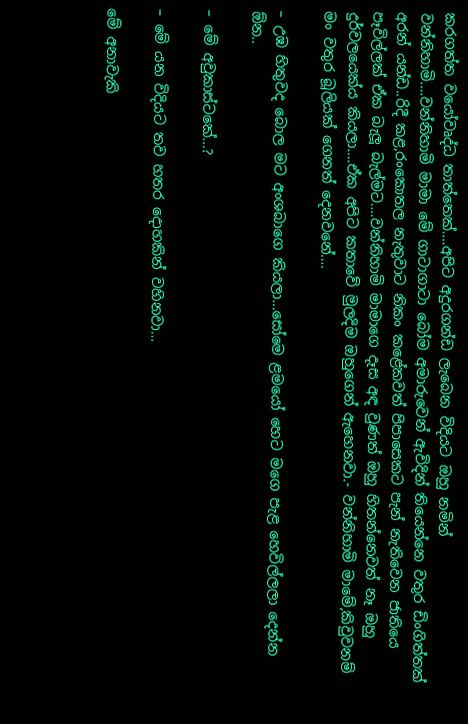කරගත්ත වයෝවෘද්ධ තාත්තෙක්….අපිට අදුරගන්ඩ ලැබෙන විදියට ඔහු නමින් වන්නිහාමි….වන්නිහාමි මාමා මේ ගාටාගාටා බෝම අමාරුවෙන් ඇවිදින් තියෙන්නෙ වතුර ඩිංගිත්තක් අරන් යන්ඩ..රිදී කළ,රංකොතල නැතුවාට නිකං කළේකවත් පිපාසෙකට පැන් නැතිවෙන ජාතියෙ පෑවිල්ලක් ඒක බැලූ බැල්මට….වන්නිහාමි මාමාගෙ දෑස අඳ වුණත් ඔහු හිතන්නෙවත් නෑ ඔහු දුර්වලයෙක්ය කියලා….ඒක අපිට කතාවේ මුලදිම ඔහුගෙන් ඇහෙනවා.- වන්නිහාමි මාමේ,කිවුවනම් මං වතුර බූලියක් ගෙනත් දෙනවනේ….

– උඹ හිතුවද බොල මට අංශබාගෙ කියලා…සෝමෙ ළමයෝ හෙට මගෙ පැළ හෙවිල්ලලා දෙන්න ඕන..

– මේ අවුකාස්ටකේ…?

– මේ යන විදියට තව හතර දොහකින් වහිනවා…

මේ අනාවැකි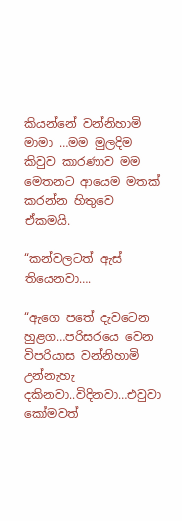කියන්නේ වන්නිහාමි මාමා …මම මුලදිම කිවුව කාරණාව මම මෙතනට ආයෙම මතක් කරන්න හිතුවෙ ඒකමයි.

“කන්වලටත් ඇස් තියෙනවා….

“ඇගෙ පතේ දැවටෙන හුළග…පරිසරයෙ වෙන විපරියාස වන්නිහාමි උන්නැහැ දකිනවා..විදිනවා…එවුවා කෝමවත්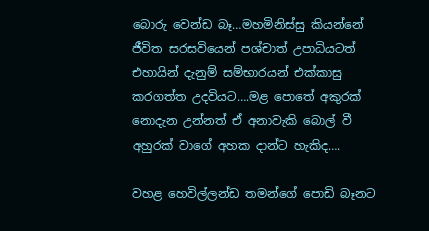බොරු වෙන්ඩ බෑ…මහමිනිස්සු කියන්නේ ජීවිත සරසවියෙන් පශ්චාත් උපාධියටත් එහායින් දැනුම් සම්භාරයන් එක්කාසු කරගත්ත උදවියට….මළ පොතේ අකුරක් නොදැන උන්නත් ඒ අනාවැකි බොල් වී අහුරක් වාගේ අහක දාන්ට හැකිද….

වහළ හෙවිල්ලන්ඩ තමන්ගේ පොඩි බෑනට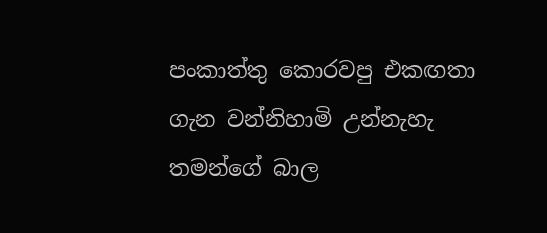පංකාත්තු කොරවපු එකඟතා ගැන වන්නිහාමි උන්නැහැ තමන්ගේ බාල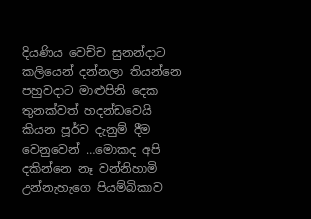දියණිය වෙච්ච සුනන්දාට කලියෙන් දන්නලා තියන්නෙ පහුවදාට මාළුපිනි දෙක තුනක්වත් හදන්ඩවෙයි කියන පූර්ව දැනුම් දීම වෙනුවෙන් …මොකද අපි දකින්නෙ නෑ වන්නිහාමි උන්නැහැගෙ පියම්බිකාව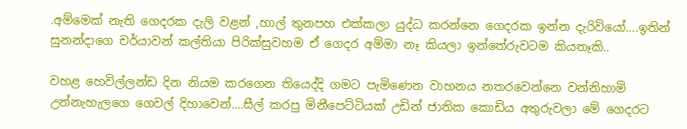.අම්මෙක් නැති ගෙදරක දැලි වළන් ,හාල් තුනපහ එක්කලා යුද්ධ කරන්නෙ ගෙදරක ඉන්න දැරිවියෝ….ඉතින් සුනන්දාගෙ චර්යාවන් කල්තියා පිරික්සුවහම ඒ ගෙදර අම්මා නෑ කියලා ඉන්තේරුවටම කියතෑකි..

වහළ හෙවිල්ලන්ඩ දින නියම කරගෙන තියෙද්දි ගමට පැමිණෙන වාහනය නතරවෙන්නෙ වන්නිහාමි උන්නැහැලගෙ ගෙවල් දිහාවෙන්….සීල් කරපු මිනීපෙට්ටියක් උඩින් ජාතික කොඩිය අතුරුවලා මේ ගෙදරට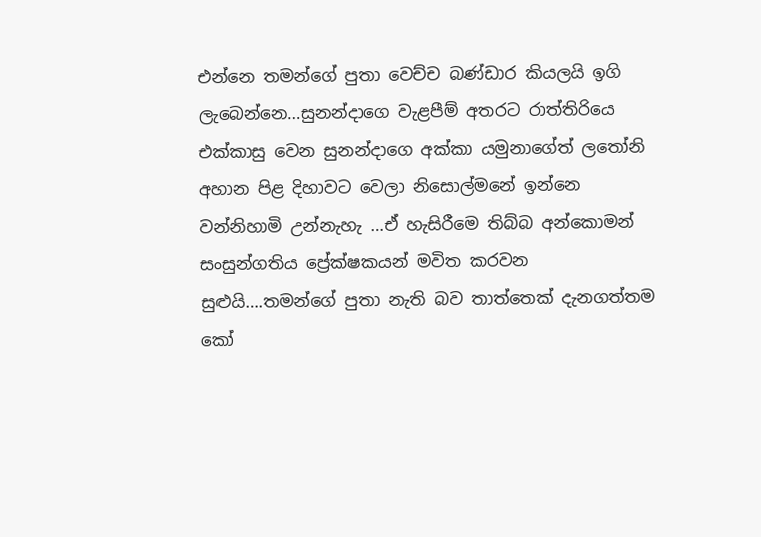එන්නෙ තමන්ගේ පුතා වෙච්ච බණ්ඩාර කියලයි ඉගි ලැබෙන්නෙ…සුනන්දාගෙ වැළපීම් අතරට රාත්තිරියෙ එක්කාසු වෙන සුනන්දාගෙ අක්කා යමුනාගේත් ලතෝනි අහාන පිළ දිහාවට වෙලා නිසොල්මනේ ඉන්නෙ වන්නිහාමි උන්නැහැ …ඒ හැසිරීමෙ තිබ්බ අන්කොමන් සංසුන්ගතිය ප්‍රේක්ෂකයන් මවිත කරවන සුළුයි….තමන්ගේ පුතා නැති බව තාත්තෙක් දැනගත්තම කෝ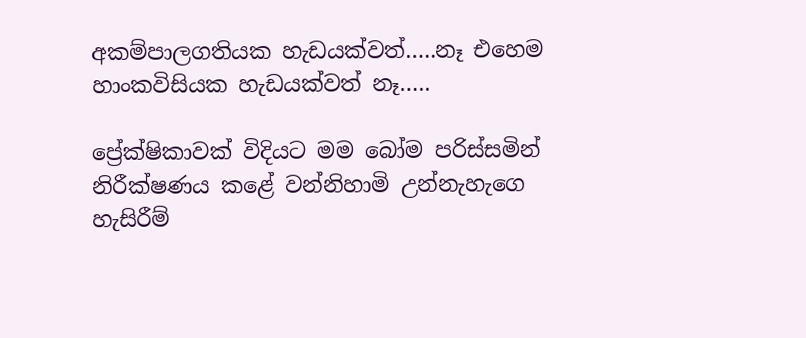අකම්පාලගතියක හැඩයක්වත්…..නෑ එහෙම හාංකවිසියක හැඩයක්වත් නෑ…..

ප්‍රේක්ෂිකාවක් විදියට මම බෝම පරිස්සමින් නිරීක්ෂණය කළේ වන්නිහාමි උන්නැහැගෙ හැසිරීම්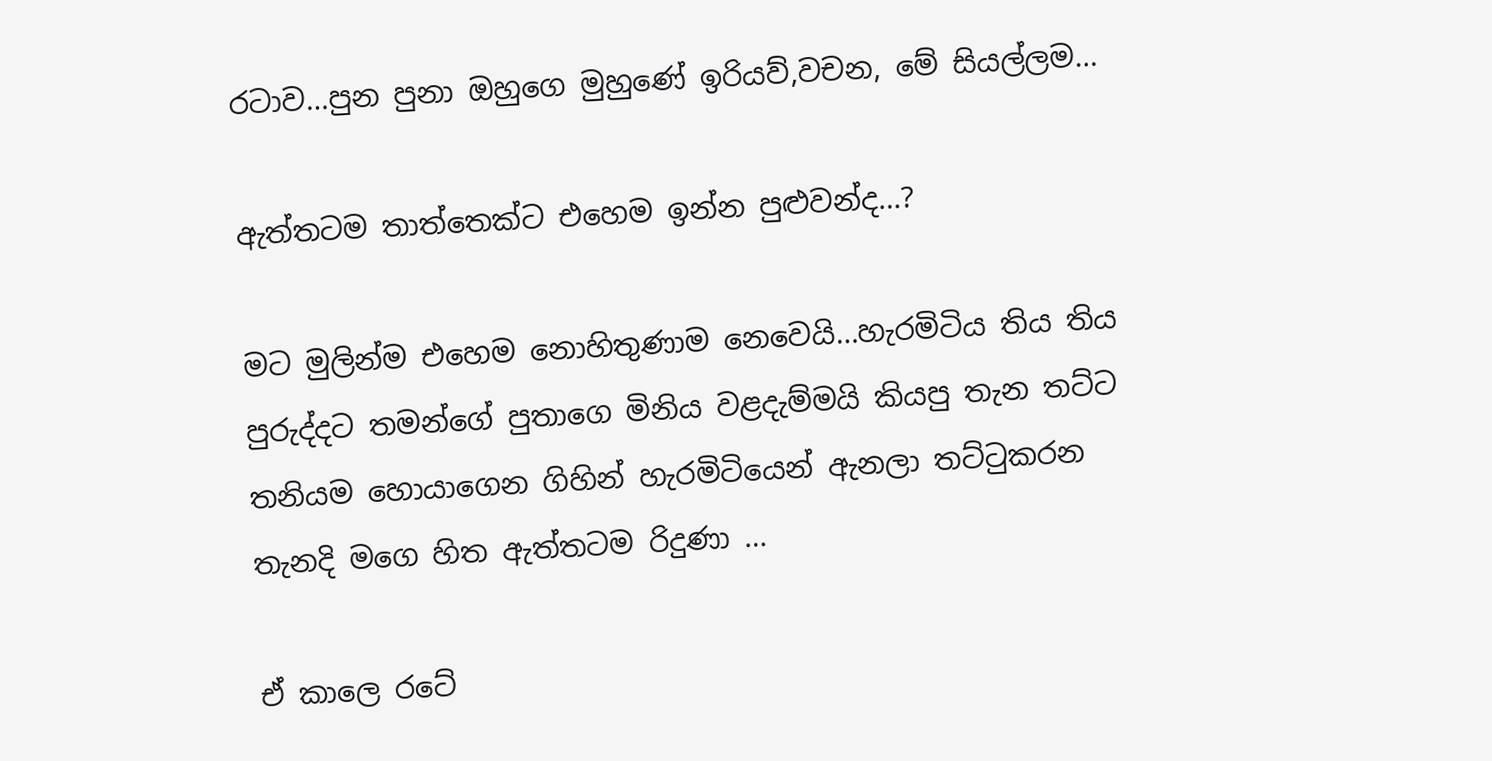රටාව…පුන පුනා ඔහුගෙ මුහුණේ ඉරියව්,වචන, මේ සියල්ලම…

ඇත්තටම තාත්තෙක්ට එහෙම ඉන්න පුළුවන්ද…?

මට මුලින්ම එහෙම නොහිතුණාම නෙවෙයි…හැරමිටිය තිය තිය පුරුද්දට තමන්ගේ පුතාගෙ මිනිය වළදැම්මයි කියපු තැන තට්ට තනියම හොයාගෙන ගිහින් හැරමිටියෙන් ඇනලා තට්ටුකරන තැනදි මගෙ හිත ඇත්තටම රිදුණා …

ඒ කාලෙ රටේ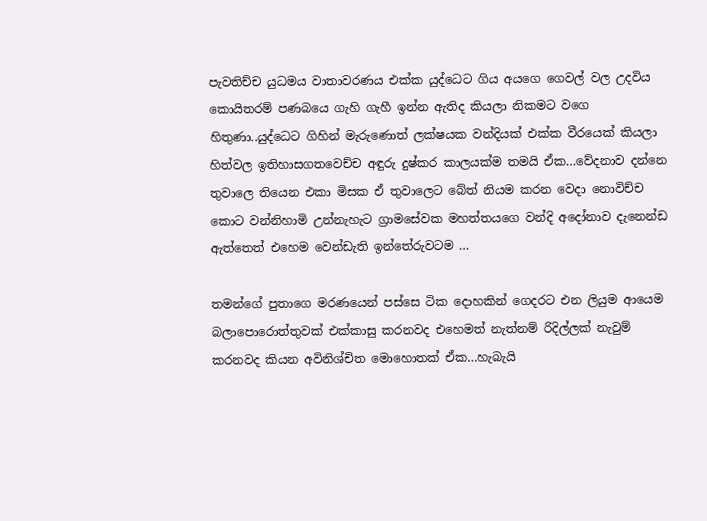පැවතිච්ච යුධමය වාතාවරණය එක්ක යුද්ධෙට ගිය අයගෙ ගෙවල් වල උදවිය කොයිතරම් පණබයෙ ගැහි ගැහී ඉන්න ඇතිද කියලා නිකමට වගෙ හිතුණා..යුද්ධෙට ගිහින් මැරුණොත් ලක්ෂයක වන්දියක් එක්ක වීරයෙක් කියලා හිත්වල ඉතිහාසගතවෙච්ච අඳුරු දුෂ්කර කාලයක්ම තමයි ඒක…වේදනාව දන්නෙ තුවාලෙ තියෙන එකා මිසක ඒ තුවාලෙට බේත් නියම කරන වෙදා නොවිච්ච කොට වන්නිහාමි උන්නැහැට ග්‍රාමසේවක මහත්තයගෙ වන්දි අදෝනාව දැනෙන්ඩ ඇත්තෙත් එහෙම වෙන්ඩැති ඉන්තේරුවටම …

තමන්ගේ පුතාගෙ මරණයෙන් පස්සෙ ටික දොහකින් ගෙදරට එන ලියුම ආයෙම බලාපොරොත්තුවක් එක්කාසු කරනවද එහෙමත් නැත්නම් රිදිල්ලක් නැවුම් කරනවද කියන අවිනිශ්චිත මොහොතක් ඒක…හැබැයි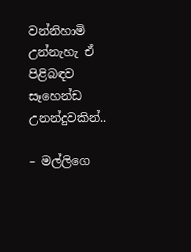වන්නිහාමි උන්නැහැ ඒ පිළිබඳව සෑහෙන්ඩ උනන්දුවකින්..

– මල්ලිගෙ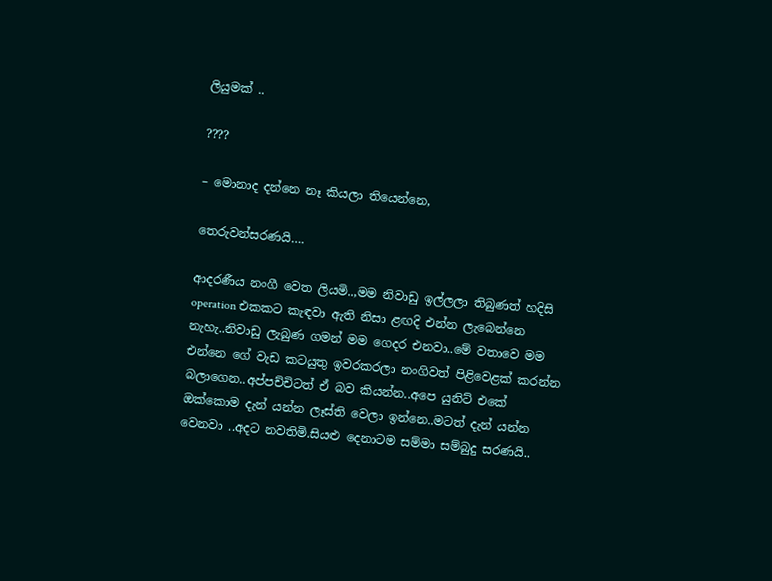ලියුමක් ..

????

– මොනාද දන්නෙ නෑ කියලා තියෙන්නෙ,

තෙරුවන්සරණයි….

ආදරණීය නංගී වෙත ලියමි..,මම නිවාඩු ඉල්ලලා තිබුණත් හදිසි operation එකකට කැඳවා ඇති නිසා ළඟදි එන්න ලැබෙන්නෙ නැහැ..නිවාඩු ලැබුණ ගමන් මම ගෙදර එනවා..මේ වතාවෙ මම එන්නෙ ගේ වැඩ කටයුතු ඉවරකරලා නංගිවත් පිළිවෙළක් කරන්න බලාගෙන..අප්පච්චිටත් ඒ බව කියන්න..අපෙ යුනිට් එකේ ඔක්කොම දැන් යන්න ලෑස්ති වෙලා ඉන්නෙ..මටත් දැන් යන්න වෙනවා ..අදට නවතිමි.සියළු දෙනාටම සම්මා සම්බුදු සරණයි..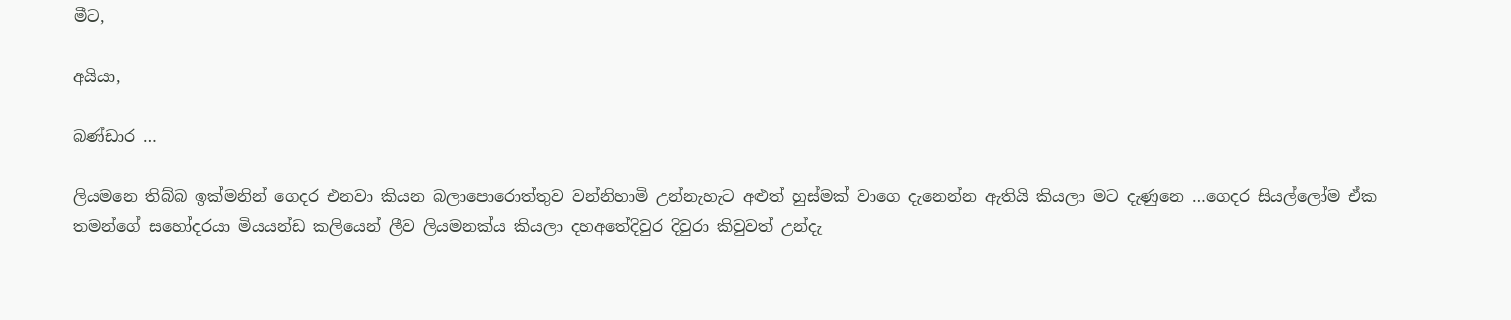මීට,

අයියා,

බණ්ඩාර …

ලියමනෙ තිබ්බ ඉක්මනින් ගෙදර එනවා කියන බලාපොරොත්තුව වන්නිහාමි උන්නැහැට අළුත් හුස්මක් වාගෙ දැනෙන්න ඇතියි කියලා මට දැණුනෙ …ගෙදර සියල්ලෝම ඒක තමන්ගේ සහෝදරයා මියයන්ඩ කලියෙන් ලීව ලියමනක්ය කියලා දහඅතේදිවුර දිවුරා කිවුවත් උන්දැ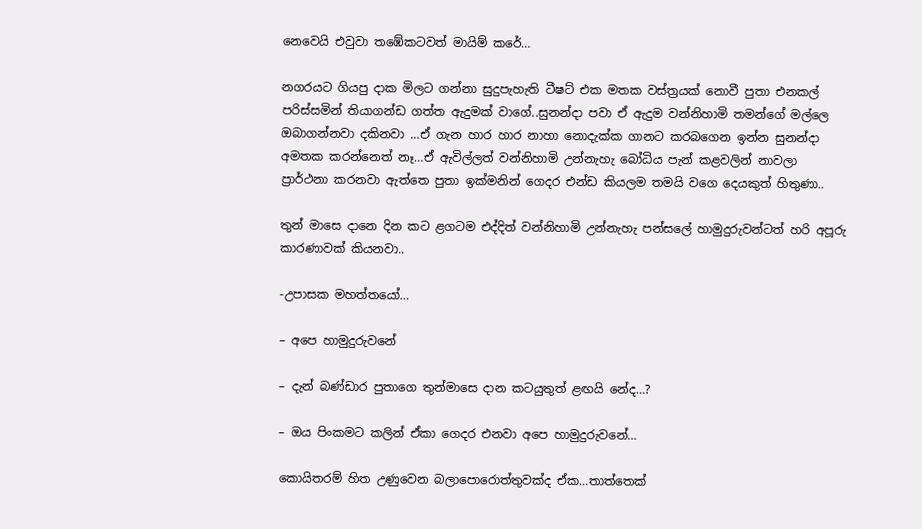නෙවෙයි එවුවා තඹේකටවත් මායිම් කරේ…

නගරයට ගියපු දාක මිලට ගන්නා සුදුපැහැති ටීෂට් එක මතක වස්ත්‍රයක් නොවී පුතා එනකල් පරිස්සමින් තියාගන්ඩ ගත්ත ඇදුමක් වාගේ..සුනන්දා පවා ඒ ඇදුම වන්නිහාමි තමන්ගේ මල්ලෙ ඔබාගන්නවා දකිනවා …ඒ ගැන හාර හාර නාහා නොදැක්ක ගානට කරබගෙන ඉන්න සුනන්දා අමතක කරන්නෙත් නෑ…ඒ ඇවිල්ලත් වන්නිහාමි උන්නැහැ බෝධිය පැන් කළවලින් නාවලා ප්‍රාර්ථනා කරනවා ඇත්තෙ පුතා ඉක්මනින් ගෙදර එන්ඩ කියලම තමයි වගෙ දෙයකුත් හිතුණා..

තුන් මාසෙ දානෙ දින කට ළගටම එද්දිත් වන්නිහාමි උන්නැහැ පන්සලේ හාමුදුරුවන්ටත් හරි අපූරු කාරණාවක් කියනවා..

-උපාසක මහත්තයෝ…

– අපෙ හාමුදුරුවනේ

– දැන් බණ්ඩාර පුතාගෙ තුන්මාසෙ දාන කටයුතුත් ළඟයි නේද…?

– ඔය පිංකමට කලින් ඒකා ගෙදර එනවා අපෙ හාමුදුරුවනේ…

කොයිතරම් හිත උණුවෙන බලාපොරොත්තුවක්ද ඒක…තාත්තෙක්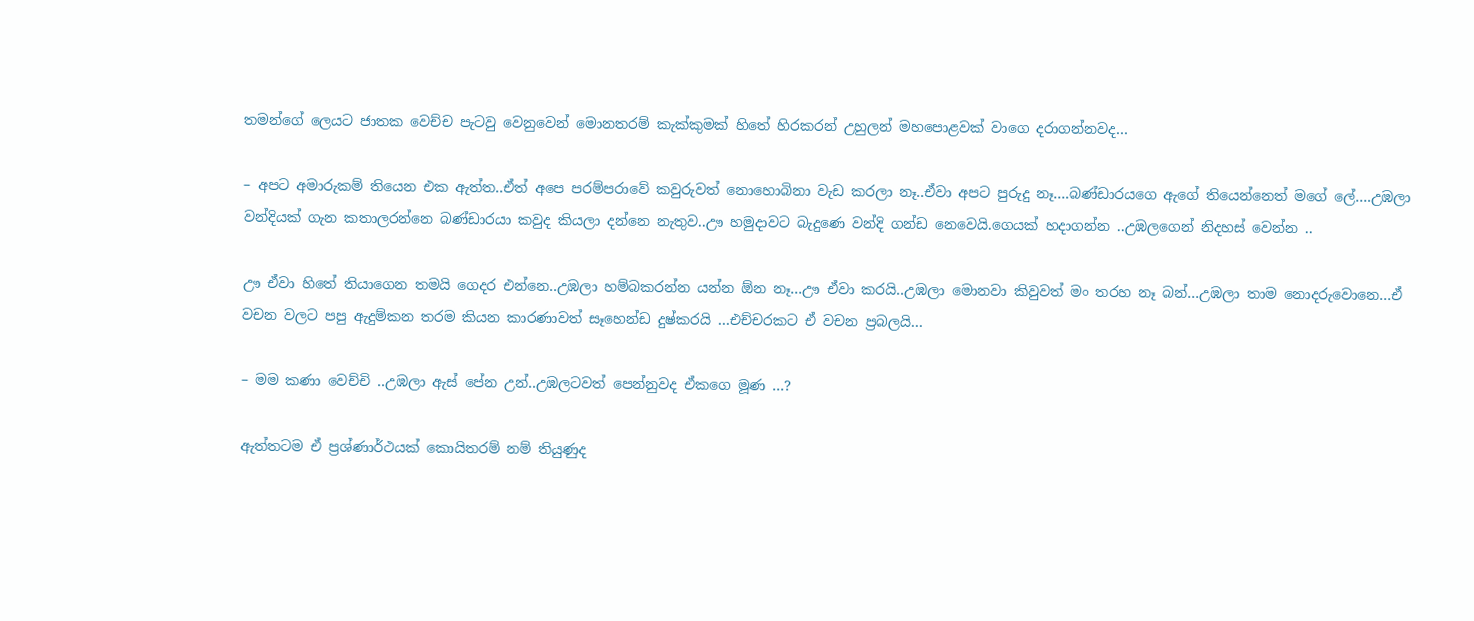තමන්ගේ ලෙයට ජාතක වෙච්ච පැටවු වෙනුවෙන් මොනතරම් කැක්කුමක් හිතේ හිරකරන් උහුලන් මහපොළවක් වාගෙ දරාගන්නවද…

– අපට අමාරුකම් තියෙන එක ඇත්ත..ඒත් අපෙ පරම්පරාවේ කවුරුවත් නොහොබිනා වැඩ කරලා නෑ..ඒවා අපට පුරුදු නෑ….බණ්ඩාරයගෙ ඇගේ තියෙන්නෙත් මගේ ලේ….උඹලා වන්දියක් ගැන කතාලරන්නෙ බණ්ඩාරයා කවුද කියලා දන්නෙ නැතුව..ඌ හමුදාවට බැදුණෙ වන්දි ගන්ඩ නෙවෙයි.ගෙයක් හදාගන්න ..උඹලගෙන් නිදහස් වෙන්න ..

ඌ ඒවා හිතේ තියාගෙන තමයි ගෙදර එන්නෙ..උඹලා හම්බකරන්න යන්න ඕන නෑ…ඌ ඒවා කරයි..උඹලා මොනවා කිවුවත් මං තරහ නෑ බන්…උඹලා තාම නොදරුවොනෙ…ඒ වචන වලට පපු ඇදුම්කන තරම කියන කාරණාවත් සෑහෙන්ඩ දුෂ්කරයි …එච්චරකට ඒ වචන ප්‍රබලයි…

– මම කණා වෙච්චි ..උඹලා ඇස් පේන උන්..උඹලටවත් පෙන්නුවද ඒකගෙ මූණ …?

ඇත්තටම ඒ ප්‍රශ්ණාර්ථයක් කොයිතරම් නම් තියුණුද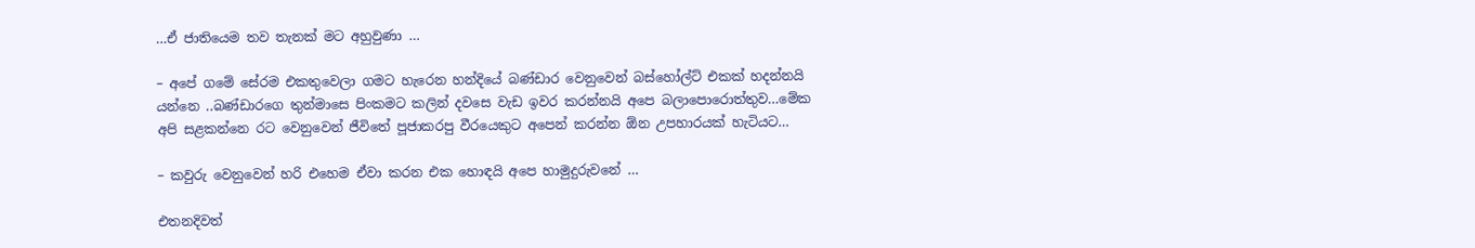…ඒ ජාතියෙම තව තැනක් මට අහුවුණා …

– අපේ ගමේ සේරම එකතුවෙලා ගමට හැරෙන හන්දියේ බණ්ඩාර වෙනුවෙන් බස්හෝල්ට් එකක් හදන්නයි යන්නෙ ..බණ්ඩාරගෙ තුන්මාසෙ පිංකමට කලින් දවසෙ වැඩ ඉවර කරන්නයි අපෙ බලාපොරොත්තුව…මේක අපි සළකන්නෙ රට වෙනුවෙන් ජීවිතේ පූජාකරපු වීරයෙකුට අපෙන් කරන්න ඕන උපහාරයක් හැටියට…

– කවුරු වෙනුවෙන් හරි එහෙම ඒවා කරන එක හොඳයි අපෙ හාමුදුරුවනේ …

එතනදිවත්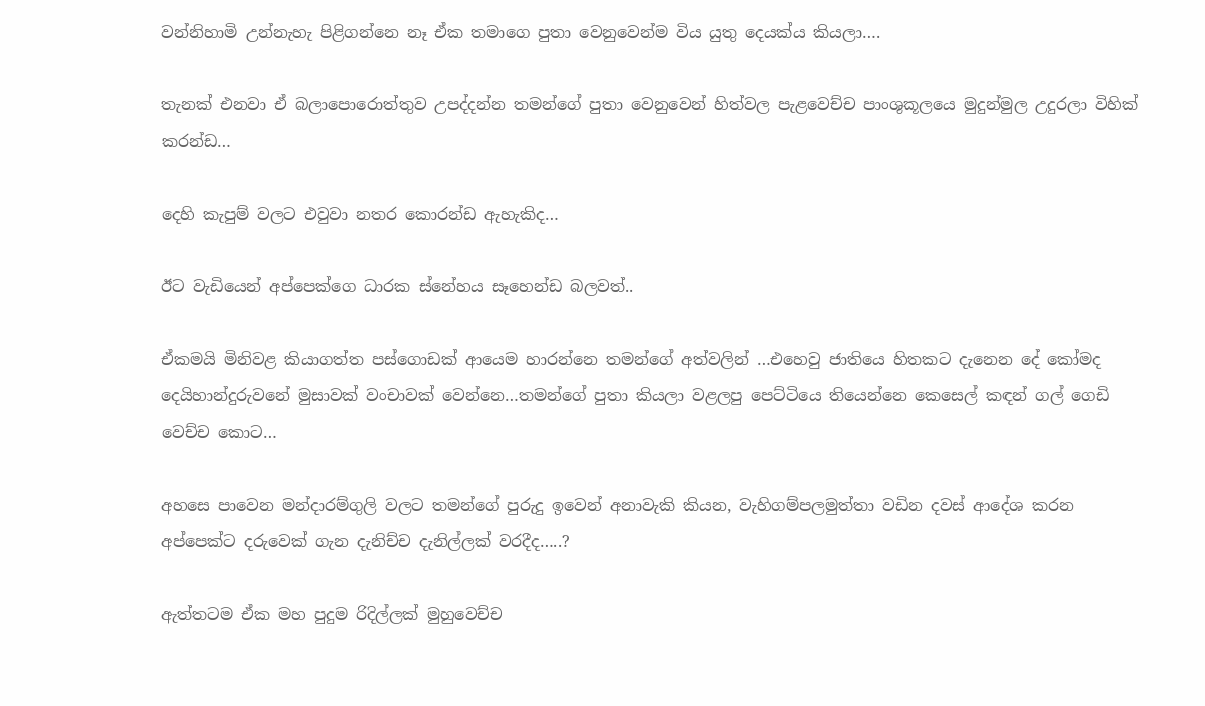වන්නිහාමි උන්නැහැ පිළිගන්නෙ නෑ ඒක තමාගෙ පුතා වෙනුවෙන්ම විය යුතු දෙයක්ය කියලා….

තැනක් එනවා ඒ බලාපොරොත්තුව උපද්දන්න තමන්ගේ පුතා වෙනුවෙන් හිත්වල පැළවෙච්ච පාංශුකූලයෙ මුදුන්මුල උදුරලා විහික් කරන්ඩ…

දෙහි කැපුම් වලට එවුවා නතර කොරන්ඩ ඇහැකිද…

ඊට වැඩියෙන් අප්පෙක්ගෙ ධාරක ස්නේහය සෑහෙන්ඩ බලවත්..

ඒකමයි මිනිවළ කියාගත්ත පස්ගොඩක් ආයෙම හාරන්නෙ තමන්ගේ අත්වලින් …එහෙවු ජාතියෙ හිතකට දැනෙන දේ කෝමද දෙයිහාන්දුරුවනේ මුසාවක් වංචාවක් වෙන්නෙ…තමන්ගේ පුතා කියලා වළලපු පෙට්ටියෙ තියෙන්නෙ කෙසෙල් කඳන් ගල් ගෙඩි වෙච්ච කොට…

අහසෙ පාවෙන මන්දාරම්ගුලි වලට තමන්ගේ පුරුදු ඉවෙන් අනාවැකි කියන, වැහිගම්පලමුත්තා වඩින දවස් ආදේශ කරන අප්පෙක්ට දරුවෙක් ගැන දැනිච්ච දැනිල්ලක් වරදීද…..?

ඇත්තටම ඒක මහ පුදුම රිදිල්ලක් මුහුවෙච්ච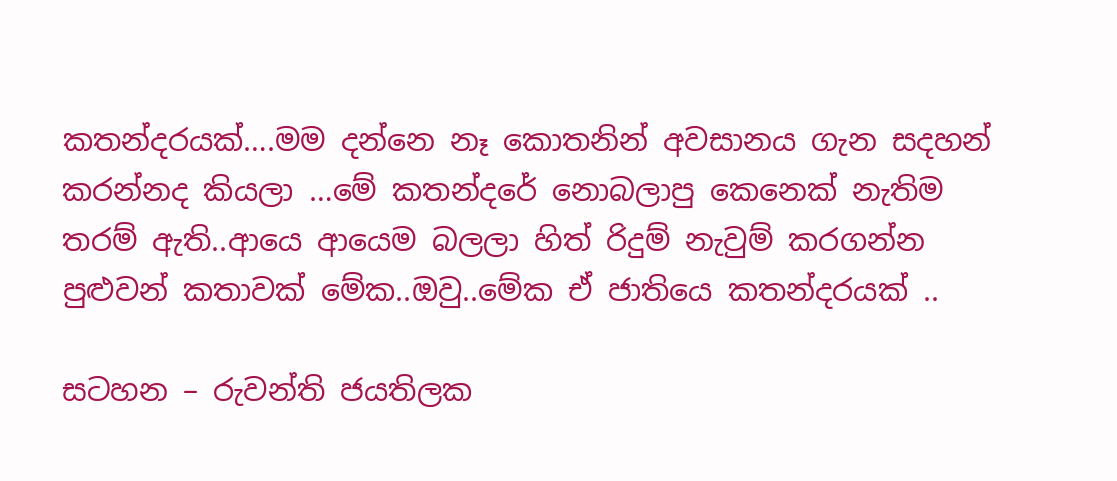කතන්දරයක්….මම දන්නෙ නෑ කොතනින් අවසානය ගැන සදහන් කරන්නද කියලා …මේ කතන්දරේ නොබලාපු කෙනෙක් නැතිම තරම් ඇති..ආයෙ ආයෙම බලලා හිත් රිදුම් නැවුම් කරගන්න පුළුවන් කතාවක් මේක..ඔවු..මේක ඒ ජාතියෙ කතන්දරයක් ..

සටහන – රුවන්ති ජයතිලක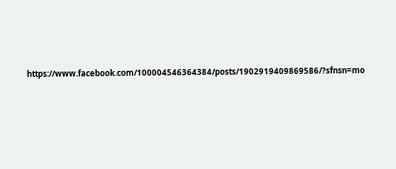https://www.facebook.com/100004546364384/posts/1902919409869586/?sfnsn=mo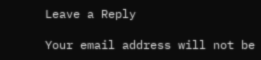Leave a Reply

Your email address will not be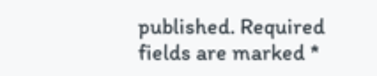published. Required fields are marked *